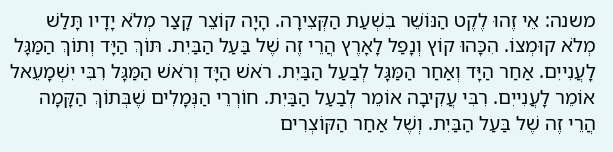משנה: אֵי זֶהוּ לֶקֶט הַנּוֹשֵׁר בִשְׁעַת הַקְּצִירָה. הָיָה קוֹצֵר קָצַר מְלֹא יָדָיו תָּלַשׁ מְלֹא קוּמְצוֹ. הִכָּהוּ קוֹץ וְנָפַל לָאָרֶץ הֲרֵי זֶה שֶׁל בַּעַל הַבַּיִת. תּוֹךְ הַיָּד וְתוֹךְ הַמַּגָּל לָעֲנִייִם. אַחַר הַיָּד וְאַחַר הַמַּגָּל לְבַעַל הַבַּיִת. רֹאשׁ הַיָּד וְרֹאשׁ הַמַּגָּל רִבִּי יִשְׁמָעֵאל אוֹמֵר לָעֲנִייִם. רִבִּי עֲקִיבָה אוֹמֵר לְבַעַל הַבַּיִת. חוֹרְרֵי הַנְּמָלִים שֶׁבְּתוֹךְ הַקָּמָה הֲרֵי זֶה שֶׁל בַּעַל הַבַּיִת. וְשֶׁל אַחַר הַקּוֹצְרִים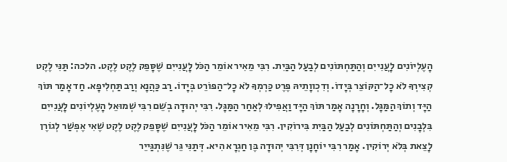הָעֶלְיוֹנִים לָעֲנִייִם וְהַתַּחְתּוֹנִים לְבַעַל הַבַּיִת. רִבִּי מֵאִיר אוֹמֵר הַכֹּל לָעֲנִייִם שֶׁסָּפֵק לֶקֶט לֶקֶט. הלכה: תַּנִּי לֶקֶט קְצִירְךָ לֹא כָל־הַקּוֹצֵר בְּיָדוֹ. וְדִכְווָתֵיהּ פֶּרֶט כַּרְמְךָ לֹא כָל־הַפּוֹרֵט בְּיָדוֹ. רַב כַּהֲנָא וְרַב תַּחְלִיפָא. חַד אָמַר תּוֹךְ הַיָּד וְתוֹךְ הַמַּגָּל. וְחָרָנָה אָמַר תּוֹךְ הַיָּד וַאֲפִילוּ לְאַחַר הַמַּגָּל. רִבִּי יְהוּדָה בְשֵׁם רִבִּי שְׁמוּאֵל הָעֶלְיוֹנִים לָעֲנִייִם בִּלְבָנִים וְהַתַּחְתּוֹנִים לְבַעַל הַבַּיִת בִּירוֹקִין. רִבִּי מֵאִיר אוֹמֵר הַכֹּל לָעֲנִייִם שֶׁסָּפֵק לֶקֶט לֶקֶט שֶׁאִי אֶפְשַׁר לְגוֹרֶן לָצֵאת בְּלֹא יְרוֹקִין. אָמַר רִבִּי יוֹחָנָן דְּרִבִּי יְהוּדָה בֶּן חַגְרָא הִיא. דְּתַנִּי גֵּר שֶׁנִּתְגַּייֵר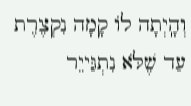וְהָֽיְתָה לוֹ קָמָה נִקְצֶרֶת עַד שֶׁלֹּא נִתְגַּייֵר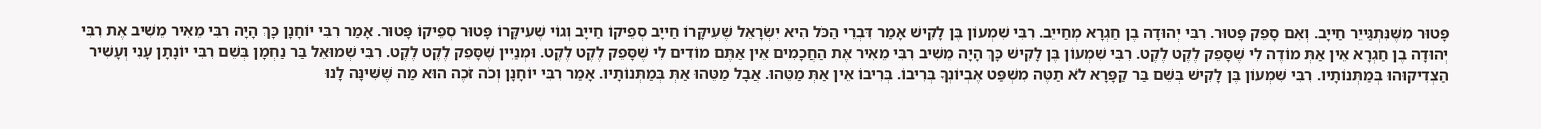פָּטוּר מִשֶּׁנִּתְגַּייֵר חַייָב. וְאִם סָפֵק פָּטוּר. רִבִּי יְהוּדָה בֶן חַגְרָא מְחַייֵב. רִבִּי שִׁמְעוֹן בֶּן לָקִישׁ אָמַר דִּבְרֵי הַכֹּל הִיא יִשְׂרָאֵל שֶׁעִיקָּרוֹ חַייָב סְפֵיקוֹ חַייָב וְגוֹי שֶׁעִיקָּרוֹ פָּטוּר סְפֵיקוֹ פָּטוּר. אָמַר רִבִּי יוֹחָנָן כָּךְ הָיָה רִבִּי מֵאִיר מֵשִׁיב אֶת רִבִּי יְהוּדָה בֶן חַגְרָא אֵין אַתְּ מוֹדֶה לִי שֶׁסָּפֵק לֶקֶט לֶקֶט. רִבִּי שִׁמְעוֹן בֶּן לָקִישׁ כָּךְ הָיָה מֵשִׁיב רִבִּי מֵאִיר אֶת הַחֲכָמִים אֵין אַתֶּם מוֹדִים לִי שֶׁסָּפֵק לֶקֶט לֶקֶט. וּמְנַיִין שֶׁסָּפֵק לֶקֶט לֶקֶט. רִבִּי שְׁמוּאֵל בַּר נַחְמָן בְּשֵׁם רִבִּי יוֹנָתָן עָנִי וְעָשִׁיר הַצְדִיקוּהוּ בְּמַתְּנוֹתָיו. רִבִּי שִׁמְעוֹן בֶּן לָקִישׁ בְּשֵׁם בַּר קַפָּרָא לֹא תַטֶּה מִשְׁפַּט אֶבְיוֹנְךָ בְּרִיבוֹ. בְּרִיבוֹ אֵין אַתְּ מַטֵּהוּ. אֲבָל מַטֵּהוּ אַתְּ בְּמַתְּנוֹתָיו. אָמַר רִבִּי יוֹחָנָן וְכֹה זֹכֶה הוּא מַה שֶׁשִּׁינָּה לָנוּ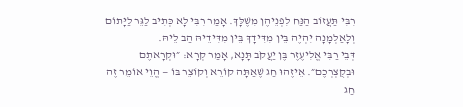רִבִּי תַּעֲזוֹב הַנַּח לִפְנֵיהֶן מִשֶׁלָּךְ. אָמַר רִבִּי לָא כְּתִיב לַגֵּר לַיָּתוֹם וְלָאַלְמָנָה יִהְיֶה בֵּין מִדִּידָךְ בֵּין מִדִּידֵיהּ הַב לֵיהּ.
דְּבֵי רַבִּי אֱלִיעֶזֶר בֶּן יַעֲקֹב תָּנָא, אָמַר קְרָא: ״וּקְרָאתֶם וּבְקֻצְרְכֶם״. אֵיזֶהוּ חַג שֶׁאַתָּה קוֹרֵא וְקוֹצֵר בּוֹ — הֱוֵי אוֹמֵר זֶה חַג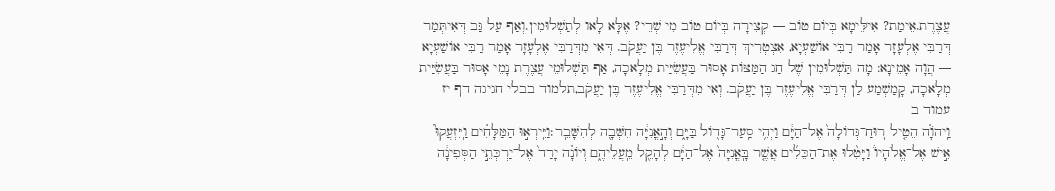עֲצֶרֶת.אֵימַת? אִילֵּימָא בְּיוֹם טוֹב — קְצִירָה בְּיוֹם טוֹב מִי שְׁרֵי? אֶלָּא לָאו לְתַשְׁלוּמִין.וְאַף עַל גַּב דְּאִיתְּמַר דְּרַבִּי אֶלְעָזָר אָמַר רַבִּי אוֹשַׁעְיָא, אִצְטְרִיךְ דְּרַבִּי אֱלִיעֶזֶר בֶּן יַעֲקֹב. דְּאִי מִדְּרַבִּי אֶלְעָזָר אָמַר רַבִּי אוֹשַׁעְיָא — הֲוָה אָמֵינָא: מָה תַּשְׁלוּמִין שֶׁל חַג הַמַּצּוֹת אָסוּר בַּעֲשִׂיַּית מְלָאכָה, אַף תַּשְׁלוּמֵי עֲצֶרֶת נָמֵי אָסוּר בַּעֲשִׂיַּית מְלָאכָה, קָמַשְׁמַע לַן דְּרַבִּי אֱלִיעֶזֶר בֶּן יַעֲקֹב. וְאִי מִדְּרַבִּי אֱלִיעֶזֶר בֶּן יַעֲקֹב,תלמוד בבלי חגיגה דף יז עמוד ב
וַֽיהֹוָ֗ה הֵטִ֤יל רֽוּחַ־גְּדוֹלָה֙ אֶל־הַיָּ֔ם וַיְהִ֥י סַֽעַר־גָּד֖וֹל בַּיָּ֑ם וְהָ֣אֳנִיָּ֔ה חִשְּׁבָ֖ה לְהִשָּׁבֵֽר׃וַיִּֽירְא֣וּ הַמַּלָּחִ֗ים וַֽיִּזְעֲקוּ֮ אִ֣ישׁ אֶל־אֱלֹהָיו֒ וַיָּטִ֨לוּ אֶת־הַכֵּלִ֜ים אֲשֶׁ֤ר בָּֽאֳנִיָּה֙ אֶל־הַיָּ֔ם לְהָקֵ֖ל מֵֽעֲלֵיהֶ֑ם וְיוֹנָ֗ה יָרַד֙ אֶל־יַרְכְּתֵ֣י הַסְּפִינָ֔ה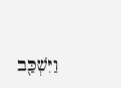וַיִּשְׁכַּ֖ב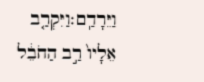וַיֵּרָדַֽם׃וַיִּקְרַ֤ב אֵלָיו֙ רַ֣ב הַחֹבֵ֔ל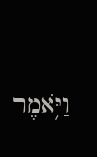וַיֹּ֥אמֶר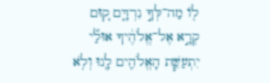ל֖וֹ מַה־לְּךָ֣ נִרְדָּ֑ם ק֚וּם קְרָ֣א אֶל־אֱלֹהֶ֔יךָ אוּלַ֞י יִתְעַשֵּׁ֧ת הָאֱלֹהִ֛ים לָ֖נוּ וְלֹ֥א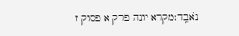נֹאבֵֽד׃מקרא יונה פרק א פסוק ז